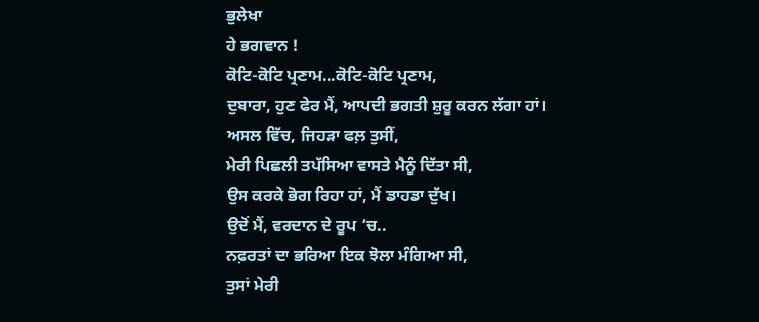ਭੁਲੇਖਾ
ਹੇ ਭਗਵਾਨ !
ਕੋਟਿ-ਕੋਟਿ ਪ੍ਰਣਾਮ...ਕੋਟਿ-ਕੋਟਿ ਪ੍ਰਣਾਮ,
ਦੁਬਾਰਾ, ਹੁਣ ਫੇਰ ਮੈਂ, ਆਪਦੀ ਭਗਤੀ ਸ਼ੁਰੂ ਕਰਨ ਲੱਗਾ ਹਾਂ।
ਅਸਲ ਵਿੱਚ, ਜਿਹੜਾ ਫਲ਼ ਤੁਸੀਂ,
ਮੇਰੀ ਪਿਛਲੀ ਤਪੱਸਿਆ ਵਾਸਤੇ ਮੈਨੂੰ ਦਿੱਤਾ ਸੀ,
ਉਸ ਕਰਕੇ ਭੋਗ ਰਿਹਾ ਹਾਂ, ਮੈਂ ਡਾਹਡਾ ਦੁੱਖ।
ਉਦੋਂ ਮੈਂ, ਵਰਦਾਨ ਦੇ ਰੂਪ ‘ਚ..
ਨਫ਼ਰਤਾਂ ਦਾ ਭਰਿਆ ਇਕ ਝੋਲਾ ਮੰਗਿਆ ਸੀ,
ਤੁਸਾਂ ਮੇਰੀ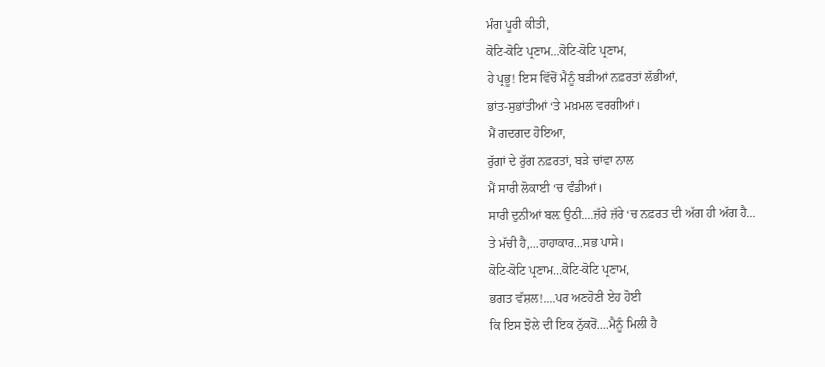ਮੰਗ ਪੂਰੀ ਕੀਤੀ,
ਕੋਟਿ-ਕੋਟਿ ਪ੍ਰਣਾਮ...ਕੋਟਿ-ਕੋਟਿ ਪ੍ਰਣਾਮ,
ਹੇ ਪ੍ਰਭੂ! ਇਸ ਵਿੱਚੋਂ ਮੈਨੂੰ ਬੜੀਆਂ ਨਫ਼ਰਤਾਂ ਲੱਭੀਆਂ,
ਭਾਂਤ-ਸੁਭਾਂਤੀਆਂ ‘ਤੇ ਮਖ਼ਮਲ ਵਰਗੀਆਂ।
ਮੈਂ ਗਦਗਦ ਹੋਇਆ,
ਰੁੱਗਾਂ ਦੇ ਰੁੱਗ ਨਫ਼ਰਤਾਂ, ਬੜੇ ਚਾਂਵਾ ਨਾਲ
ਮੈਂ ਸਾਰੀ ਲੋਕਾਈ ‘ਚ ਵੰਡੀਆਂ।
ਸਾਰੀ ਦੁਨੀਆਂ ਬਲ਼ ਉਠੀ....ਜ਼ੱਰੇ ਜ਼ੱਰੇ ‘ਚ ਨਫ਼ਰਤ ਦੀ ਅੱਗ ਹੀ ਅੱਗ ਹੈ...
ਤੇ ਮੱਚੀ ਹੈ,...ਹਾਹਾਕਾਰ...ਸਭ ਪਾਸੇ।
ਕੋਟਿ-ਕੋਟਿ ਪ੍ਰਣਾਮ...ਕੋਟਿ-ਕੋਟਿ ਪ੍ਰਣਾਮ,
ਭਗਤ ਵੱਸ਼ਲ!....ਪਰ ਅਣਹੋਣੀ ਏਹ ਹੋਈ
ਕਿ ਇਸ ਝੋਲੇ ਦੀ ਇਕ ਨੁੱਕਰੋਂ....ਮੈਨੂੰ ਮਿਲੀ ਹੈ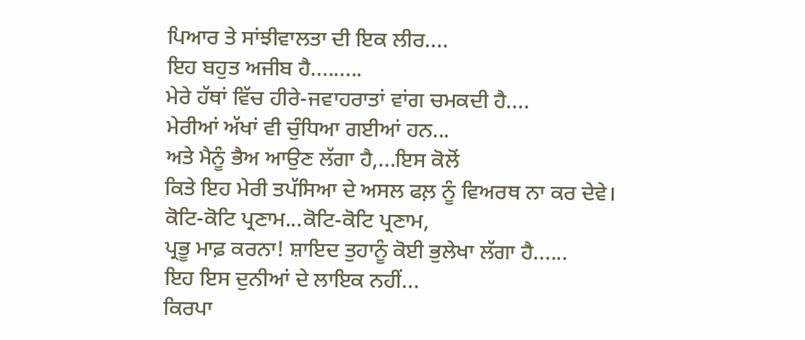ਪਿਆਰ ਤੇ ਸਾਂਝੀਵਾਲਤਾ ਦੀ ਇਕ ਲੀਰ....
ਇਹ ਬਹੁਤ ਅਜੀਬ ਹੈ.........
ਮੇਰੇ ਹੱਥਾਂ ਵਿੱਚ ਹੀਰੇ-ਜਵਾਹਰਾਤਾਂ ਵਾਂਗ ਚਮਕਦੀ ਹੈ....
ਮੇਰੀਆਂ ਅੱਖਾਂ ਵੀ ਚੁੰਧਿਆ ਗਈਆਂ ਹਨ...
ਅਤੇ ਮੈਨੂੰ ਭੈਅ ਆਉਣ ਲੱਗਾ ਹੈ,...ਇਸ ਕੋਲੋਂ
ਕਿਤੇ ਇਹ ਮੇਰੀ ਤਪੱਸਿਆ ਦੇ ਅਸਲ ਫਲ਼ ਨੂੰ ਵਿਅਰਥ ਨਾ ਕਰ ਦੇਵੇ।
ਕੋਟਿ-ਕੋਟਿ ਪ੍ਰਣਾਮ...ਕੋਟਿ-ਕੋਟਿ ਪ੍ਰਣਾਮ,
ਪ੍ਰਭੂ ਮਾਫ਼ ਕਰਨਾ! ਸ਼ਾਇਦ ਤੁਹਾਨੂੰ ਕੋਈ ਭੁਲੇਖਾ ਲੱਗਾ ਹੈ......
ਇਹ ਇਸ ਦੁਨੀਆਂ ਦੇ ਲਾਇਕ ਨਹੀਂ...
ਕਿਰਪਾ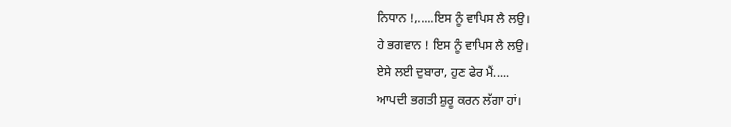ਨਿਧਾਨ !,.....ਇਸ ਨੂੰ ਵਾਪਿਸ ਲੈ ਲਉ।
ਹੇ ਭਗਵਾਨ ! ਇਸ ਨੂੰ ਵਾਪਿਸ ਲੈ ਲਉ।
ਏਸੇ ਲਈ ਦੁਬਾਰਾ, ਹੁਣ ਫੇਰ ਮੈਂ.....
ਆਪਦੀ ਭਗਤੀ ਸ਼ੁਰੂ ਕਰਨ ਲੱਗਾ ਹਾਂ।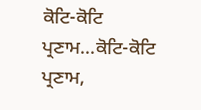ਕੋਟਿ-ਕੋਟਿ ਪ੍ਰਣਾਮ...ਕੋਟਿ-ਕੋਟਿ ਪ੍ਰਣਾਮ,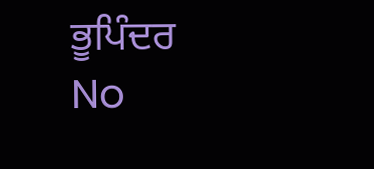ਭੂਪਿੰਦਰ
No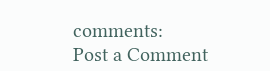comments:
Post a Comment